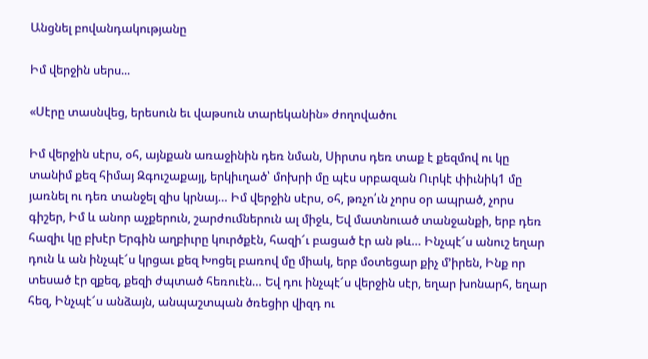Անցնել բովանդակությանը

Իմ վերջին սերս...

«Սէրը տասնվեց, երեսուն եւ վաթսուն տարեկանին» ժողովածու

Իմ վերջին սէրս, օհ, այնքան առաջինին դեռ նման, Սիրտս դեռ տաք է քեզմով ու կը տանիմ քեզ հիմայ Զգուշաքայլ, երկիւղած՝ մոխրի մը պէս սրբազան Ուրկէ փիւնիկ1 մը յառնել ու դեռ տանջել զիս կրնայ… Իմ վերջին սէրս, օհ, թռչո՛ւն չորս օր ապրած, չորս գիշեր, Իմ և անոր աչքերուն, շարժումներուն ալ միջև, Եվ մատնուած տանջանքի, երբ դեռ հազիւ կը բխէր Երգին աղբիւրը կուրծքէն, հազի՜ւ բացած էր ան թև… Ինչպէ՜ս անուշ եղար դուն և ան ինչպէ՜ս կրցաւ քեզ Խոցել բառով մը միակ, երբ մօտեցար քիչ մ՚իրեն, Ինք որ տեսած էր զքեզ, քեզի ժպտած հեռուէն… Եվ դու ինչպէ՜ս վերջին սէր, եղար խոնարհ, եղար հեզ, Ինչպէ՜ս անձայն, անպաշտպան ծռեցիր վիզդ ու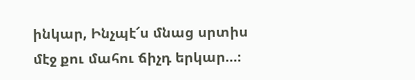ինկար, Ինչպէ՜ս մնաց սրտիս մէջ քու մահու ճիչդ երկար…։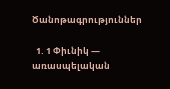Ծանոթագրություններ

  1. 1 Փիւնիկ — առասպելական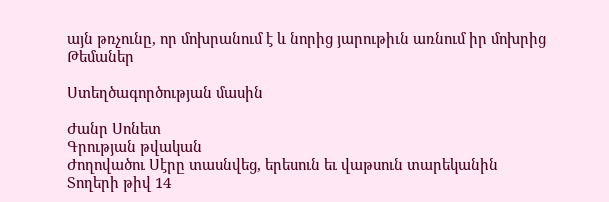այն թռչունը, որ մոխրանում է և նորից յարութիւն առնում իր մոխրից
Թեմաներ

Ստեղծագործության մասին

Ժանր Սոնետ
Գրության թվական
Ժողովածու Սէրը տասնվեց, երեսուն եւ վաթսուն տարեկանին
Տողերի թիվ 14